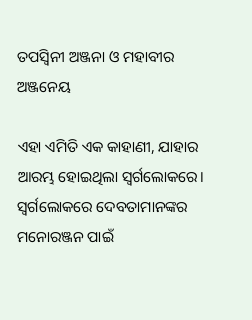ତପସ୍ୱିନୀ ଅଞ୍ଜନା ଓ ମହାବୀର ଅଞ୍ଜନେୟ

ଏହା ଏମିତି ଏକ କାହାଣୀ, ଯାହାର ଆରମ୍ଭ ହୋଇଥିଲା ସ୍ୱର୍ଗଲୋକରେ। ସ୍ୱର୍ଗଲୋକରେ ଦେବତାମାନଙ୍କର ମନୋରଞ୍ଜନ ପାଇଁ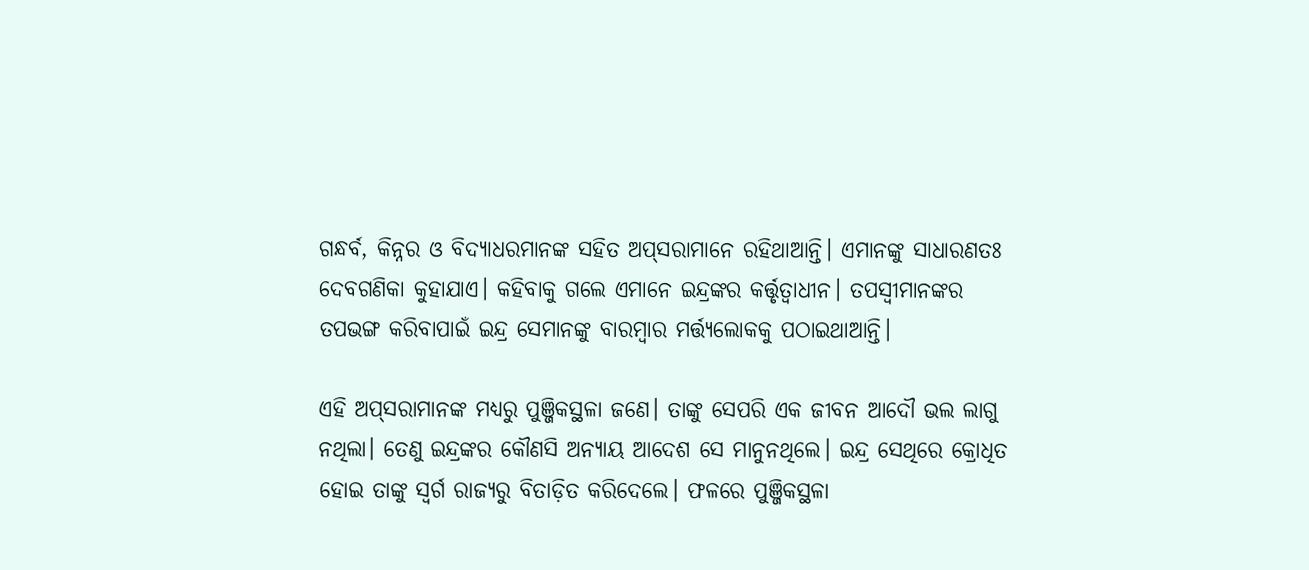ଗନ୍ଧର୍ବ, କିନ୍ନର ଓ ବିଦ୍ୟାଧରମାନଙ୍କ ସହିତ ଅପ୍‌ସରାମାନେ ରହିଥାଆନ୍ତି। ଏମାନଙ୍କୁ ସାଧାରଣତଃ ଦେବଗଣିକା କୁହାଯାଏ। କହିବାକୁ ଗଲେ ଏମାନେ ଇନ୍ଦ୍ରଙ୍କର କର୍ତ୍ତୃତ୍ୱାଧୀନ। ତପସ୍ୱୀମାନଙ୍କର ତପଭଙ୍ଗ କରିବାପାଇଁ ଇନ୍ଦ୍ର ସେମାନଙ୍କୁ ବାରମ୍ବାର ମର୍ତ୍ତ୍ୟଲୋକକୁ ପଠାଇଥାଆନ୍ତି।

ଏହି ଅପ୍‌ସରାମାନଙ୍କ ମଧ୍ୟରୁ ପୁଞ୍ଜିକସ୍ଥଳା ଜଣେ। ତାଙ୍କୁ ସେପରି ଏକ ଜୀବନ ଆଦୌ ଭଲ ଲାଗୁ ନଥିଲା। ତେଣୁ ଇନ୍ଦ୍ରଙ୍କର କୌଣସି ଅନ୍ୟାୟ ଆଦେଶ ସେ ମାନୁନଥିଲେ। ଇନ୍ଦ୍ର ସେଥିରେ କ୍ରୋଧିତ ହୋଇ ତାଙ୍କୁ ସ୍ୱର୍ଗ ରାଜ୍ୟରୁ ବିତାଡ଼ିତ କରିଦେଲେ। ଫଳରେ ପୁଞ୍ଜିକସ୍ଥଳା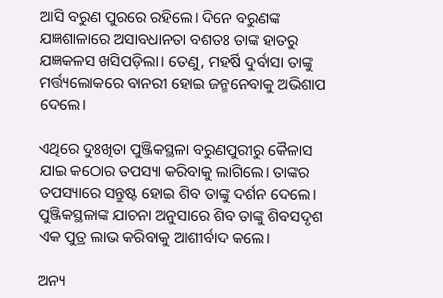ଆସି ବରୁଣ ପୁରରେ ରହିଲେ। ଦିନେ ବରୁଣଙ୍କ ଯଜ୍ଞଶାଳାରେ ଅସାବଧାନତା ବଶତଃ ତାଙ୍କ ହାତରୁ ଯଜ୍ଞକଳସ ଖସିପଡ଼ିଲା। ତେଣୁ, ମହର୍ଷି ଦୁର୍ବାସା ତାଙ୍କୁ ମର୍ତ୍ତ୍ୟଲୋକରେ ବାନରୀ ହୋଇ ଜନ୍ମନେବାକୁ ଅଭିଶାପ ଦେଲେ।

ଏଥିରେ ଦୁଃଖିତା ପୁଞ୍ଜିକସ୍ଥଳା ବରୁଣପୁରୀରୁ କୈଳାସ ଯାଇ କଠୋର ତପସ୍ୟା କରିବାକୁ ଲାଗିଲେ। ତାଙ୍କର ତପସ୍ୟାରେ ସନ୍ତୁଷ୍ଟ ହୋଇ ଶିବ ତାଙ୍କୁ ଦର୍ଶନ ଦେଲେ। ପୁଞ୍ଜିକସ୍ଥଳାଙ୍କ ଯାଚନା ଅନୁସାରେ ଶିବ ତାଙ୍କୁ ଶିବସଦୃଶ ଏକ ପୁତ୍ର ଲାଭ କରିବାକୁ ଆଶୀର୍ବାଦ କଲେ।

ଅନ୍ୟ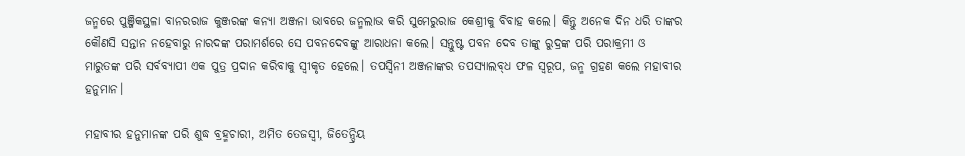ଜନ୍ମରେ ପୁଞ୍ଜିକସ୍ଥଳା ବାନରରାଜ କୁଞ୍ଜରଙ୍କ କନ୍ୟା ଅଞ୍ଜନା ଭାବରେ ଜନ୍ମଲାଭ କରି ସୁମେରୁରାଜ କେଶ୍ରୀକୁ ବିବାହ କଲେ। କିନ୍ତୁ ଅନେକ ଦିନ ଧରି ତାଙ୍କର କୌଣସି ସନ୍ତାନ ନହେବାରୁ ନାରଦଙ୍କ ପରାମର୍ଶରେ ସେ ପବନଦେବଙ୍କୁ ଆରାଧନା କଲେ। ସନ୍ତୁଷ୍ଟ ପବନ ଦେବ ତାଙ୍କୁ ରୁଦ୍ରଙ୍କ ପରି ପରାକ୍ରମୀ ଓ ମାରୁତଙ୍କ ପରି ସର୍ବବ୍ୟାପୀ ଏକ ପୁତ୍ର ପ୍ରଦାନ କରିବାକୁ ସ୍ୱୀକୃତ ହେଲେ। ତପସ୍ୱିନୀ ଅଞ୍ଜନାଙ୍କର ତପସ୍ୟାଲବ୍‌ଧ ଫଳ ସ୍ୱରୂପ, ଜନ୍ମ ଗ୍ରହଣ କଲେ ମହାବୀର ହନୁମାନ।

ମହାବୀର ହନୁମାନଙ୍କ ପରି ଶୁଦ୍ଧ ବ୍ରହ୍ମଚାରୀ, ଅମିତ ତେଜସ୍ୱୀ, ଜିତେନ୍ଦ୍ରିୟ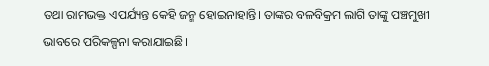ତଥା ରାମଭକ୍ତ ଏପର୍ଯ୍ୟନ୍ତ କେହି ଜନ୍ମ ହୋଇନାହାନ୍ତି। ତାଙ୍କର ବଳବିକ୍ରମ ଲାଗି ତାଙ୍କୁ ପଞ୍ଚମୁଖୀ ଭାବରେ ପରିକଳ୍ପନା କରାଯାଇଛି।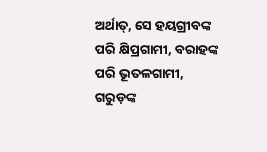ଅର୍ଥାତ୍‌, ସେ ହୟଗ୍ରୀବଙ୍କ ପରି କ୍ଷିପ୍ରଗାମୀ, ବରାହଙ୍କ ପରି ଭୂତଳଗାମୀ, ଗରୁଡ଼ଙ୍କ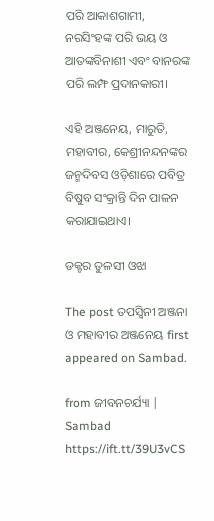ପରି ଆକାଶଗାମୀ, ନରସିଂହଙ୍କ ପରି ଭୟ ଓ ଆତଙ୍କବିନାଶୀ ଏବଂ ବାନରଙ୍କ ପରି ଲମ୍ଫ ପ୍ରଦାନକାରୀ।

ଏହି ଅଞ୍ଜନେୟ, ମାରୁତି, ମହାବୀର, କେଶ୍ରୀନନ୍ଦନଙ୍କର ଜନ୍ମଦିବସ ଓଡ଼ିଶାରେ ପବିତ୍ର ବିଷୁବ ସଂକ୍ରାନ୍ତି ଦିନ ପାଳନ କରାଯାଇଥାଏ।

ଡକ୍ଟର ତୁଳସୀ ଓଝା

The post ତପସ୍ୱିନୀ ଅଞ୍ଜନା ଓ ମହାବୀର ଅଞ୍ଜନେୟ first appeared on Sambad.

from ଜୀବନଚର୍ଯ୍ୟା | Sambad https://ift.tt/39U3vCS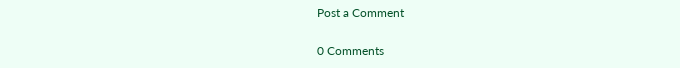Post a Comment

0 Comments